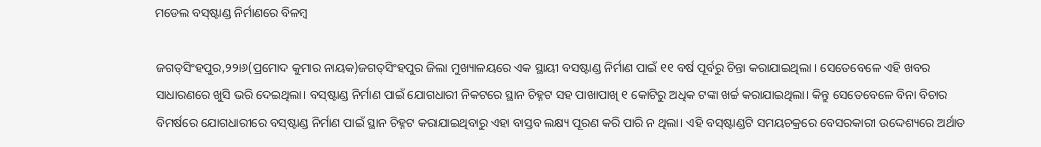ମଡେଲ ବସ୍‌ଷ୍ଟାଣ୍ଡ ନିର୍ମାଣରେ ବିଳମ୍ବ

ଜଗତ୍‌ସିଂହପୁର,୨୨ା୬(ପ୍ରମୋଦ କୁମାର ନାୟକ)ଜଗତ୍‌ସିଂହପୁର ଜିଲା ମୁଖ୍ୟାଳୟରେ ଏକ ସ୍ଥାୟୀ ବସଷ୍ଟାଣ୍ଡ ନିର୍ମାଣ ପାଇଁ ୧୧ ବର୍ଷ ପୂର୍ବରୁ ଚିନ୍ତା କରାଯାଇଥିଲା । ସେତେବେଳେ ଏହି ଖବର ସାଧାରଣରେ ଖୁସି ଭରି ଦେଇଥିଲା। ବସ୍‌ଷ୍ଟାଣ୍ଡ ନିର୍ମାଣ ପାଇଁ ଯୋଗଧାରୀ ନିକଟରେ ସ୍ଥାନ ଚିହ୍ନଟ ସହ ପାଖାପାଖି ୧ କୋଟିରୁ ଅଧିକ ଟଙ୍କା ଖର୍ଚ୍ଚ କରାଯାଇଥିଲା। କିନ୍ତୁ ସେତେବେଳେ ବିନା ବିଚାର ବିମର୍ଷରେ ଯୋଗଧାରୀରେ ବସ୍‌ଷ୍ଟାଣ୍ଡ ନିର୍ମାଣ ପାଇଁ ସ୍ଥାନ ଚିହ୍ନଟ କରାଯାଇଥିବାରୁ ଏହା ବାସ୍ତବ ଲକ୍ଷ୍ୟ ପୂରଣ କରି ପାରି ନ ଥିଲା। ଏହି ବସ୍‌ଷ୍ଟାଣ୍ଡଟି ସମୟଚକ୍ରରେ ବେସରକାରୀ ଉଦ୍ଦେଶ୍ୟରେ ଅର୍ଥାତ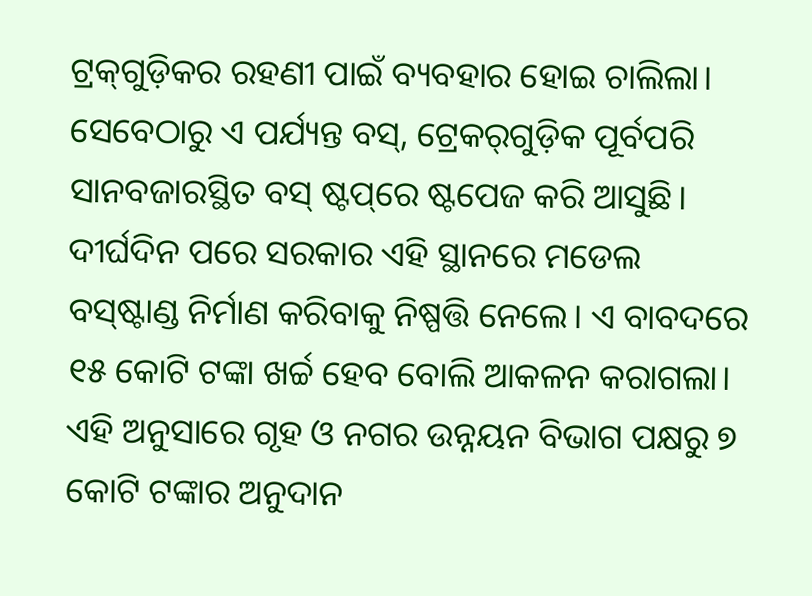ଟ୍ରକ୍‌ଗୁଡ଼ିକର ରହଣୀ ପାଇଁ ବ୍ୟବହାର ହୋଇ ଚାଲିଲା। ସେବେଠାରୁ ଏ ପର୍ଯ୍ୟନ୍ତ ବସ୍‌, ଟ୍ରେକର୍‌ଗୁଡ଼ିକ ପୂର୍ବପରି ସାନବଜାରସ୍ଥିତ ବସ୍‌ ଷ୍ଟପ୍‌ରେ ଷ୍ଟପେଜ କରି ଆସୁଛି। ଦୀର୍ଘଦିନ ପରେ ସରକାର ଏହି ସ୍ଥାନରେ ମଡେଲ ବସ୍‌ଷ୍ଟାଣ୍ଡ ନିର୍ମାଣ କରିବାକୁ ନିଷ୍ପତ୍ତି ନେଲେ। ଏ ବାବଦରେ ୧୫ କୋଟି ଟଙ୍କା ଖର୍ଚ୍ଚ ହେବ ବୋଲି ଆକଳନ କରାଗଲା। ଏହି ଅନୁସାରେ ଗୃହ ଓ ନଗର ଉନ୍ନୟନ ବିଭାଗ ପକ୍ଷରୁ ୭ କୋଟି ଟଙ୍କାର ଅନୁଦାନ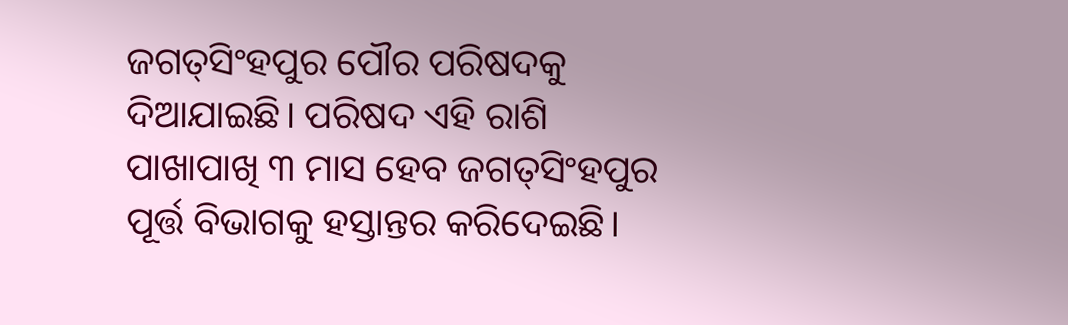ଜଗତ୍‌ସିଂହପୁର ପୌର ପରିଷଦକୁ ଦିଆଯାଇଛି। ପରିଷଦ ଏହି ରାଶି ପାଖାପାଖି ୩ ମାସ ହେବ ଜଗତ୍‌ସିଂହପୁର ପୂର୍ତ୍ତ ବିଭାଗକୁ ହସ୍ତାନ୍ତର କରିଦେଇଛି।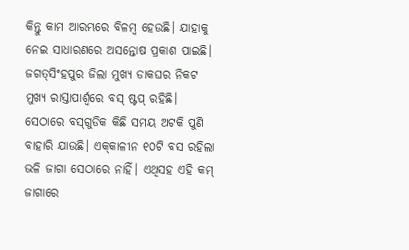କିନ୍ତୁ କାମ ଆରମ୍ଭରେ ବିଳମ୍ବ ହେଉଛି। ଯାହାକୁ ନେଇ ସାଧାରଣରେ ଅସନ୍ତୋଷ ପ୍ରକାଶ ପାଇଛି।
ଜଗତ୍‌ସିଂହପୁର ଜିଲା ମୁଖ୍ୟ ଡାକଘର ନିକଟ ମୁଖ୍ୟ ରାସ୍ତାପାର୍ଶ୍ୱରେ ବସ୍‌ ଷ୍ଟପ୍‌ ରହିଛି। ସେଠାରେ ବସ୍‌ଗୁଡିକ କିଛି ସମୟ ଅଟକି ପୁଣି ବାହାରି ଯାଉଛି। ଏକ୍‌କାଳୀନ ୧୦ଟି ବସ ରହିଲା ଭଳି ଜାଗା ସେଠାରେ ନାହିଁ। ଏଥିସହ ଏହି କମ୍‌ ଜାଗାରେ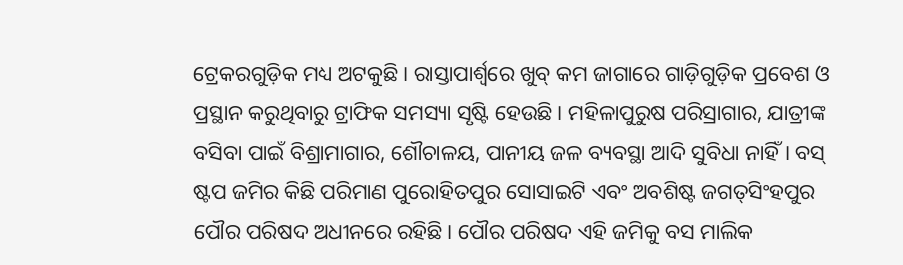ଟ୍ରେକରଗୁଡ଼ିକ ମଧ୍ୟ ଅଟକୁଛି। ରାସ୍ତାପାର୍ଶ୍ୱରେ ଖୁବ୍‌ କମ ଜାଗାରେ ଗାଡ଼ିଗୁଡ଼ିକ ପ୍ରବେଶ ଓ ପ୍ରସ୍ଥାନ କରୁଥିବାରୁ ଟ୍ରାଫିକ ସମସ୍ୟା ସୃଷ୍ଟି ହେଉଛି। ମହିଳାପୁରୁଷ ପରିସ୍ରାଗାର, ଯାତ୍ରୀଙ୍କ ବସିବା ପାଇଁ ବିଶ୍ରାମାଗାର, ଶୌଚାଳୟ, ପାନୀୟ ଜଳ ବ୍ୟବସ୍ଥା ଆଦି ସୁବିଧା ନାହିଁ। ବସ୍‌ ଷ୍ଟପ ଜମିର କିଛି ପରିମାଣ ପୁରୋହିତପୁର ସୋସାଇଟି ଏବଂ ଅବଶିଷ୍ଟ ଜଗତ୍‌ସିଂହପୁର ପୌର ପରିଷଦ ଅଧୀନରେ ରହିଛି। ପୌର ପରିଷଦ ଏହି ଜମିକୁ ବସ ମାଲିକ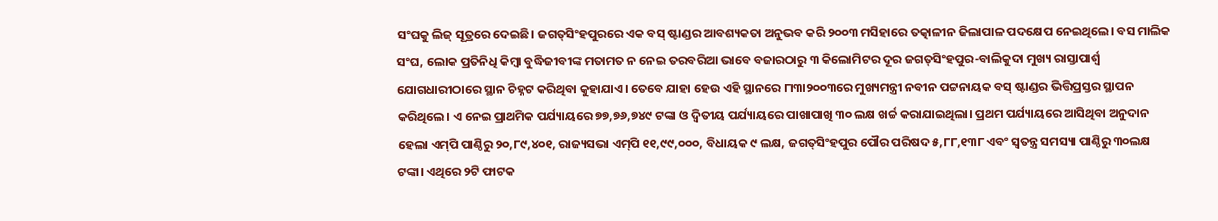ସଂଘକୁ ଲିଜ୍‌ ସୂତ୍ରରେ ଦେଇଛି। ଜଗତ୍‌ସିଂହପୁରରେ ଏକ ବସ୍‌ ଷ୍ଟାଣ୍ଡର ଆବଶ୍ୟକତା ଅନୁଭବ କରି ୨୦୦୩ ମସିହାରେ ତତ୍କାଳୀନ ଜିଲାପାଳ ପଦକ୍ଷେପ ନେଇଥିଲେ। ବସ ମାଲିକ ସଂଘ, ଲୋକ ପ୍ରତିନିଧି କିମ୍ବା ବୁଦ୍ଧିଜୀବୀଙ୍କ ମତାମତ ନ ନେଇ ତରବରିଆ ଭାବେ ବଜାରଠାରୁ ୩ କିଲୋମିଟର ଦୂର ଜଗତ୍‌ସିଂହପୁର-ବାଲିକୁଦା ମୁଖ୍ୟ ରାସ୍ତାପାର୍ଶ୍ୱ ଯୋଗଧାରୀଠାରେ ସ୍ଥାନ ଚିହ୍ନଟ କରିଥିବା କୁହାଯାଏ। ତେବେ ଯାହା ହେଉ ଏହି ସ୍ଥାନରେ ୮ା୩ା୨୦୦୩ରେ ମୁଖ୍ୟମନ୍ତ୍ରୀ ନବୀନ ପଟ୍ଟନାୟକ ବସ୍‌ ଷ୍ଟାଣ୍ଡର ଭିତ୍ତିପ୍ରସ୍ତର ସ୍ଥାପନ କରିଥିଲେ। ଏ ନେଇ ପ୍ରାଥମିକ ପର୍ଯ୍ୟାୟରେ ୭୭,୭୬,୭୪୯ ଟଙ୍କା ଓ ଦ୍ୱିତୀୟ ପର୍ଯ୍ୟାୟରେ ପାଖାପାଖି ୩୦ ଲକ୍ଷ ଖର୍ଚ୍ଚ କରାଯାଇଥିଲା। ପ୍ରଥମ ପର୍ଯ୍ୟାୟରେ ଆସିଥିବା ଅନୁଦାନ ହେଲା ଏମ୍‌ପି ପାଣ୍ଠିରୁ ୨୦,୮୯,୪୦୧, ରାଜ୍ୟସଭା ଏମ୍‌ପି ୧୧,୯୯,୦୦୦, ବିଧାୟକ ୯ ଲକ୍ଷ, ଜଗତ୍‌ସିଂହପୁର ପୌର ପରିଷଦ ୫,୮୮,୧୩୮ ଏବଂ ସ୍ବତନ୍ତ୍ର ସମସ୍ୟା ପାଣ୍ଠିରୁ ୩୦ଲକ୍ଷ ଟଙ୍କା। ଏଥିରେ ୨ଟି ଫାଟକ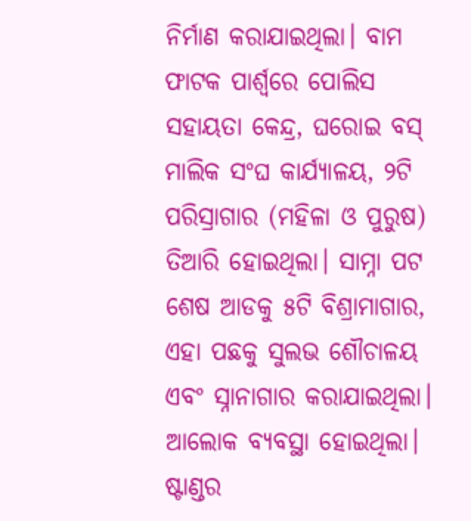ନିର୍ମାଣ କରାଯାଇଥିଲା। ବାମ ଫାଟକ ପାର୍ଶ୍ୱରେ ପୋଲିସ ସହାୟତା କେନ୍ଦ୍ର, ଘରୋଇ ବସ୍‌ ମାଲିକ ସଂଘ କାର୍ଯ୍ୟାଳୟ, ୨ଟି ପରିସ୍ରାଗାର (ମହିଳା ଓ ପୁରୁଷ) ତିଆରି ହୋଇଥିଲା। ସାମ୍ନା ପଟ ଶେଷ ଆଡକୁ ୫ଟି ବିଶ୍ରାମାଗାର, ଏହା ପଛକୁ ସୁଲଭ ଶୌଚାଳୟ ଏବଂ ସ୍ନାନାଗାର କରାଯାଇଥିଲା। ଆଲୋକ ବ୍ୟବସ୍ଥା ହୋଇଥିଲା। ଷ୍ଟାଣ୍ଡର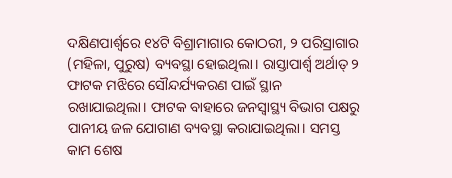ଦକ୍ଷିଣପାର୍ଶ୍ୱରେ ୧୪ଟି ବିଶ୍ରାମାଗାର କୋଠରୀ, ୨ ପରିସ୍ରାଗାର (ମହିଳା, ପୁରୁଷ) ବ୍ୟବସ୍ଥା ହୋଇଥିଲା। ରାସ୍ତାପାର୍ଶ୍ୱ ଅର୍ଥାତ୍‌ ୨ ଫାଟକ ମଝିରେ ସୌନ୍ଦର୍ଯ୍ୟକରଣ ପାଇଁ ସ୍ଥାନ ରଖାଯାଇଥିଲା। ଫାଟକ ବାହାରେ ଜନସ୍ବାସ୍ଥ୍ୟ ବିଭାଗ ପକ୍ଷରୁ ପାନୀୟ ଜଳ ଯୋଗାଣ ବ୍ୟବସ୍ଥା କରାଯାଇଥିଲା। ସମସ୍ତ କାମ ଶେଷ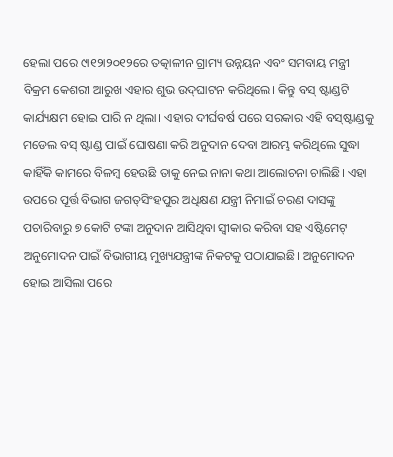ହେଲା ପରେ ୯ା୧୨ା୨୦୧୨ରେ ତତ୍କାଳୀନ ଗ୍ରାମ୍ୟ ଉନ୍ନୟନ ଏବଂ ସମବାୟ ମନ୍ତ୍ରୀ ବିକ୍ରମ କେଶରୀ ଆରୁଖ ଏହାର ଶୁଭ ଉଦ୍‌ଘାଟନ କରିଥିଲେ। କିନ୍ତୁ ବସ୍‌ ଷ୍ଟାଣ୍ଡଟି କାର୍ଯ୍ୟକ୍ଷମ ହୋଇ ପାରି ନ ଥିଲା। ଏହାର ଦୀର୍ଘବର୍ଷ ପରେ ସରକାର ଏହି ବସ୍‌ଷ୍ଟାଣ୍ଡକୁ ମଡେଲ ବସ୍‌ ଷ୍ଟାଣ୍ଡ ପାଇଁ ଘୋଷଣା କରି ଅନୁଦାନ ଦେବା ଆରମ୍ଭ କରିଥିଲେ ସୁଦ୍ଧା କାହିଁକି କାମରେ ବିଳମ୍ବ ହେଉଛି ତାକୁ ନେଇ ନାନା କଥା ଆଲୋଚନା ଚାଲିଛି। ଏହା ଉପରେ ପୂର୍ତ୍ତ ବିଭାଗ ଜଗତ୍‌ସିଂହପୁର ଅଧିକ୍ଷଣ ଯନ୍ତ୍ରୀ ନିମାଇଁ ଚରଣ ଦାସଙ୍କୁ ପଚାରିବାରୁ ୭ କୋଟି ଟଙ୍କା ଅନୁଦାନ ଆସିଥିବା ସ୍ବୀକାର କରିବା ସହ ଏଷ୍ଟିମେଟ୍‌ ଅନୁମୋଦନ ପାଇଁ ବିଭାଗୀୟ ମୁଖ୍ୟଯନ୍ତ୍ରୀଙ୍କ ନିକଟକୁ ପଠାଯାଇଛି। ଅନୁମୋଦନ ହୋଇ ଆସିଲା ପରେ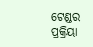ଟେଣ୍ଡର ପ୍ରକ୍ରିୟା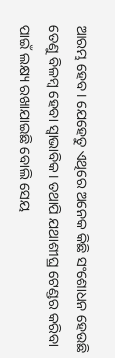ଆରମ୍ଭ ହେବ। ଯେହେତୁ ଏଥିରେ ଅନେକ କିଛି ସଂଶୋଧନ ହେଉଛି ତେଣୁ ବିଳମ୍ବ ହେବା ସ୍ବାଭାବିକ। ତଥାପି ଯଥାଶୀଘ୍ର ଟେଣ୍ଡର କରିବା ପାଇଁ ଲକ୍ଷ୍ୟ ରଖାଯାଇଛି ବୋଲି ସେୟ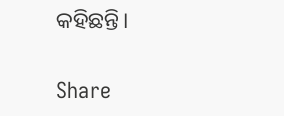କହିଛନ୍ତି।

Share